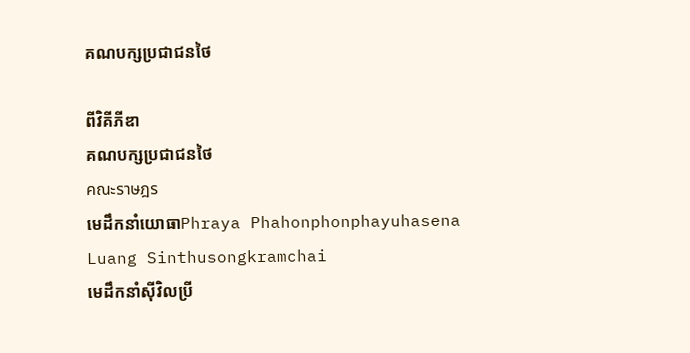គណបក្សប្រជាជនថៃ

ពីវិគីភីឌា
គណបក្សប្រជាជនថៃ
คณะราษฎร
មេដឹកនាំយោធាPhraya Phahonphonphayuhasena
Luang Sinthusongkramchai
មេដឹកនាំស៊ីវិលប្រី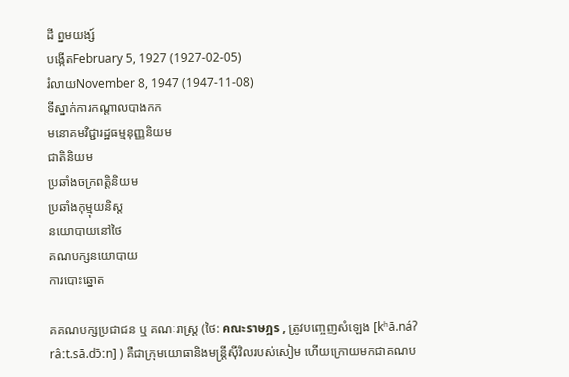ដី ព្នមយង្ស៍
បង្កើតFebruary 5, 1927 (1927-02-05)
រំលាយNovember 8, 1947 (1947-11-08)
ទីស្នាក់ការកណ្ដាលបាងកក
មនោគមវិជ្ជារដ្ឋធម្មនុញ្ញនិយម
ជាតិនិយម
ប្រឆាំងចក្រពត្តិនិយម
ប្រឆាំងកុម្មុយនិស្ត
នយោបាយនៅថៃ
គណបក្សនយោបាយ
ការបោះឆ្នោត

គគណបក្សប្រជាជន ឬ គណៈរាស្ត្រ (ថៃ: คณะราษฎร , ត្រូវបញ្ចេញសំឡេង [kʰā.náʔ râːt.sā.dɔ̄ːn] ) គឺជាក្រុមយោធានិងមន្ត្រីស៊ីវិលរបស់សៀម ហើយក្រោយមកជាគណប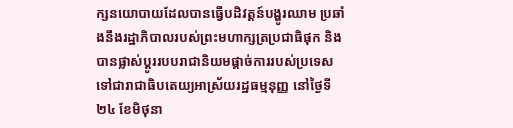ក្សនយោបាយដែលបានធ្វើបដិវត្តន៍បង្ហូរឈាម ប្រឆាំងនឹងរដ្ឋាភិបាលរបស់ព្រះមហាក្សត្រប្រជាធិផុក និងបានផ្លាស់ប្តូររបបរាជានិយមផ្តាច់ការរបស់ប្រទេសទៅជារាជាធិបតេយ្យអាស្រ័យរដ្ឋធម្មនុញ្ញ នៅថ្ងៃទី២៤ ខែមិថុនា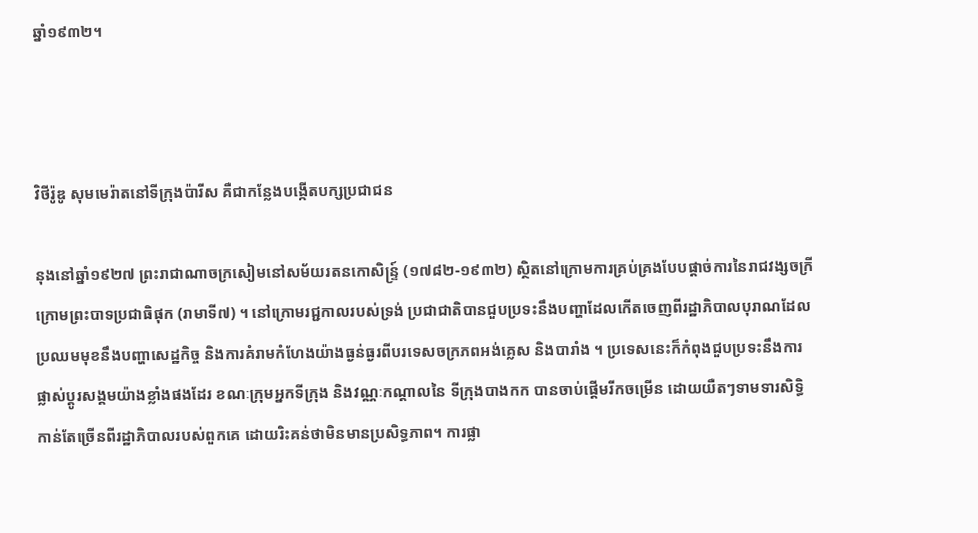ឆ្នាំ១៩៣២។



វិថីរ៉ូឌូ សុមមេរ៉ាតនៅទីក្រុងប៉ារីស គឺជាកន្លែងបង្កើតបក្សប្រជាជន

នុងនៅឆ្នាំ១៩២៧ ព្រះរាជាណាចក្រសៀមនៅសម័យរតនកោសិន្ទ្រ៍ (១៧៨២-១៩៣២) ស្ថិតនៅក្រោមការគ្រប់គ្រងបែបផ្តាច់ការនៃរាជវង្សចក្រី ក្រោមព្រះបាទប្រជាធិផុក (រាមាទី៧) ។ នៅក្រោមរជ្ជកាលរបស់ទ្រង់ ប្រជាជាតិបានជួបប្រទះនឹងបញ្ហាដែលកើតចេញពីរដ្ឋាភិបាលបុរាណដែលប្រឈមមុខនឹងបញ្ហាសេដ្ឋកិច្ច និងការគំរាមកំហែងយ៉ាងធ្ងន់ធ្ងរពីបរទេសចក្រភពអង់គ្លេស និងបារាំង ។ ប្រទេសនេះក៏កំពុងជួបប្រទះនឹងការផ្លាស់ប្តូរសង្គមយ៉ាងខ្លាំងផងដែរ ខណៈក្រុមអ្នកទីក្រុង និងវណ្ណៈកណ្តាលនៃ ទីក្រុងបាងកក បានចាប់ផ្តើមរីកចម្រើន ដោយយឺតៗទាមទារសិទ្ធិកាន់តែច្រើនពីរដ្ឋាភិបាលរបស់ពួកគេ ដោយរិះគន់ថាមិនមានប្រសិទ្ធភាព។ ការផ្លា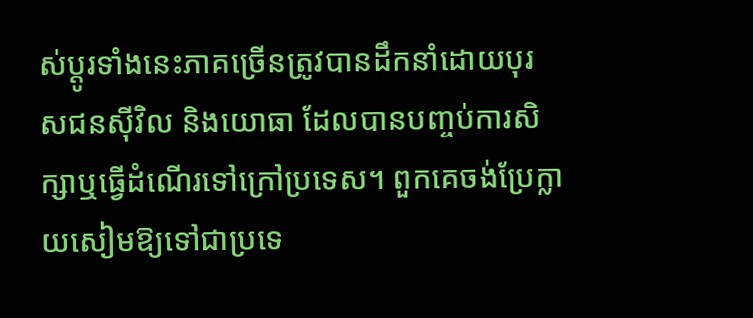ស់ប្តូរទាំងនេះភាគច្រើនត្រូវបានដឹកនាំដោយបុរសជនស៊ីវិល និងយោធា ដែលបានបញ្ចប់ការសិក្សាឬធ្វើដំណើរទៅក្រៅប្រទេស។ ពួកគេចង់ប្រែក្លាយសៀមឱ្យទៅជាប្រទេ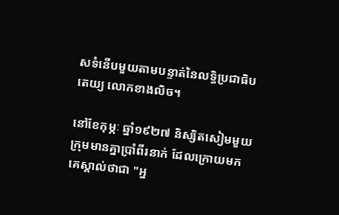សទំនើបមួយតាមបន្ទាត់នៃលទ្ធិប្រជាធិបតេយ្យ លោកខាងលិច។

នៅខែកុម្ភៈ ឆ្នាំ១៩២៧ និស្សិតសៀមមួយក្រុមមានគ្នាប្រាំពីរនាក់ ដែលក្រោយមកគេស្គាល់ថាជា "អ្ន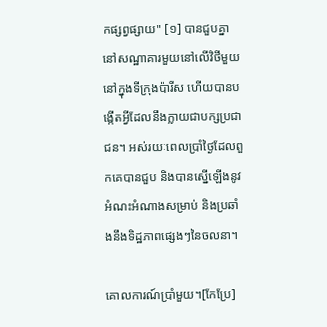កផ្សព្វផ្សាយ" [១] បានជួបគ្នានៅសណ្ឋាគារមួយនៅលើវិថីមួយនៅក្នុងទីក្រុងប៉ារីស ហើយបានបង្កើតអ្វីដែលនឹងក្លាយជាបក្សប្រជាជន។ អស់រយៈពេលប្រាំថ្ងៃដែលពួកគេបានជួប និងបានស្នើឡើងនូវអំណះអំណាងសម្រាប់ និងប្រឆាំងនឹងទិដ្ឋភាពផ្សេងៗនៃចលនា។

គោលការណ៍ប្រាំមួយ។[កែប្រែ]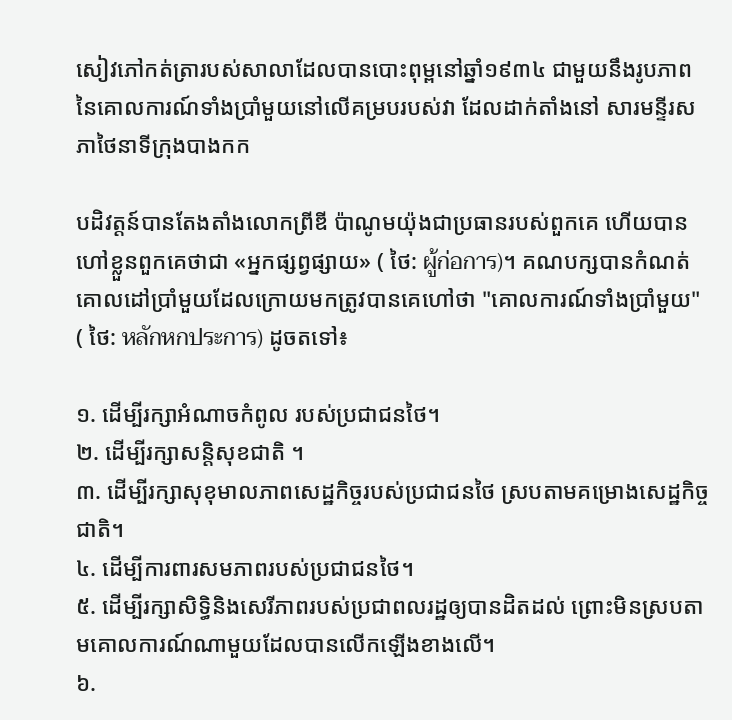សៀវភៅកត់ត្រារបស់សាលាដែលបានបោះពុម្ពនៅឆ្នាំ១៩៣៤ ជាមួយនឹងរូបភាពនៃគោលការណ៍ទាំងប្រាំមួយនៅលើគម្របរបស់វា ដែលដាក់តាំងនៅ សារមន្ទីរសភាថៃនាទីក្រុងបាងកក

បដិវត្តន៍បានតែងតាំងលោកព្រីឌី ប៉ាណូមយ៉ុងជាប្រធានរបស់ពួកគេ ហើយបានហៅខ្លួនពួកគេថាជា «អ្នកផ្សព្វផ្សាយ» ( ថៃ: ผู้ก่อการ)។ គណបក្សបានកំណត់គោលដៅប្រាំមួយដែលក្រោយមកត្រូវបានគេហៅថា "គោលការណ៍ទាំងប្រាំមួយ" ( ថៃ: หลักหกประการ) ដូចតទៅ៖

១. ដើម្បីរក្សាអំណាចកំពូល របស់ប្រជាជនថៃ។
២. ដើម្បីរក្សាសន្តិសុខជាតិ ។
៣. ដើម្បីរក្សាសុខុមាលភាពសេដ្ឋកិច្ចរបស់ប្រជាជនថៃ ស្របតាមគម្រោងសេដ្ឋកិច្ចជាតិ។
៤. ដើម្បីការពារសមភាពរបស់ប្រជាជនថៃ។
៥. ដើម្បីរក្សាសិទ្ធិនិងសេរីភាពរបស់ប្រជាពលរដ្ឋឲ្យបានដិតដល់ ព្រោះមិនស្របតាមគោលការណ៍ណាមួយដែលបានលើកឡើងខាងលើ។
៦.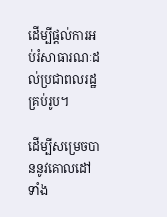ដើម្បីផ្តល់ការអប់រំសាធារណៈដល់ប្រជាពលរដ្ឋគ្រប់រូប។

ដើម្បីសម្រេចបាននូវគោលដៅទាំង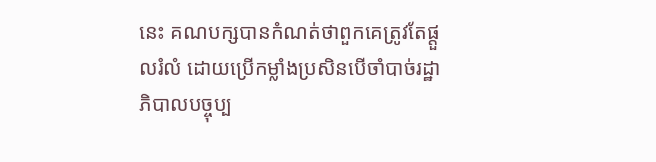នេះ គណបក្សបានកំណត់ថាពួកគេត្រូវតែផ្តួលរំលំ ដោយប្រើកម្លាំងប្រសិនបើចាំបាច់រដ្ឋាភិបាលបច្ចុប្ប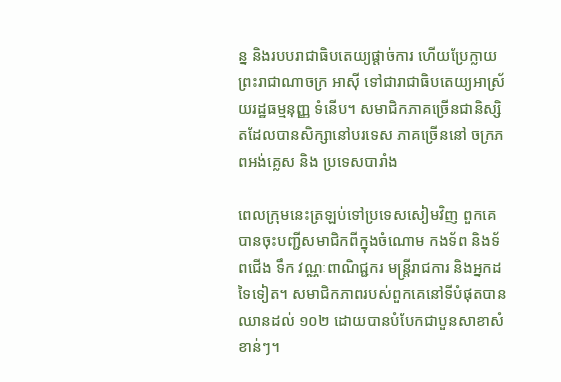ន្ន និងរបបរាជាធិបតេយ្យផ្តាច់ការ ហើយប្រែក្លាយព្រះរាជាណាចក្រ អាស៊ី ទៅជារាជាធិបតេយ្យអាស្រ័យរដ្ឋធម្មនុញ្ញ ទំនើប។ សមាជិកភាគច្រើនជានិស្សិតដែលបានសិក្សានៅបរទេស ភាគច្រើននៅ ចក្រភពអង់គ្លេស និង ប្រទេសបារាំង

ពេលក្រុមនេះត្រឡប់ទៅប្រទេសសៀមវិញ ពួកគេបានចុះបញ្ជីសមាជិកពីក្នុងចំណោម កងទ័ព និងទ័ពជើង ទឹក វណ្ណៈពាណិជ្ជករ មន្ត្រីរាជការ និងអ្នកដទៃទៀត។ សមាជិកភាពរបស់ពួកគេនៅទីបំផុតបានឈានដល់ ១០២ ដោយបានបំបែកជាបួនសាខាសំខាន់ៗ។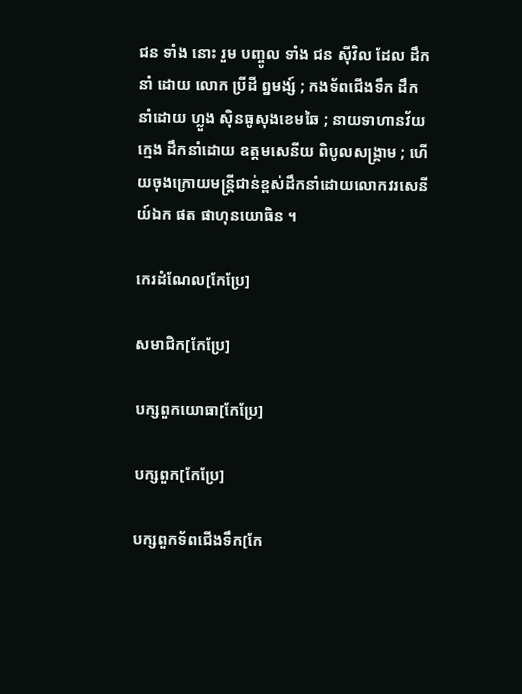ជន ទាំង នោះ រួម បញ្ចូល ទាំង ជន ស៊ីវិល ដែល ដឹក នាំ ដោយ លោក ប្រីដី ព្នមង្ស៍ ; កងទ័ពជើងទឹក ដឹកនាំដោយ ហ្លួង ស៊ិនធូសុងខេមឆៃ ; នាយទាហានវ័យក្មេង ដឹកនាំដោយ ឧត្តមសេនីយ ពិបូលសង្គ្រាម ; ហើយចុងក្រោយមន្ត្រីជាន់ខ្ពស់ដឹកនាំដោយលោកវរសេនីយ៍ឯក ផត ផាហុនយោធិន ។

កេរដំណែល[កែប្រែ]

សមាជិក[កែប្រែ]

បក្សពួកយោធា[កែប្រែ]

បក្សពួក[កែប្រែ]

បក្សពួកទ័ពជើងទឹក[កែ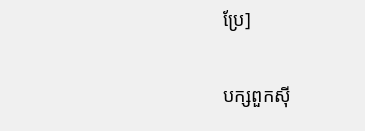ប្រែ]

បក្សពួកស៊ី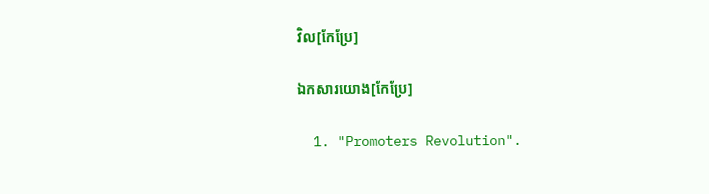វិល[កែប្រែ]

ឯកសារយោង[កែប្រែ]

  1. "Promoters Revolution".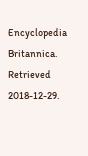Encyclopedia Britannica. Retrieved 2018-12-29.